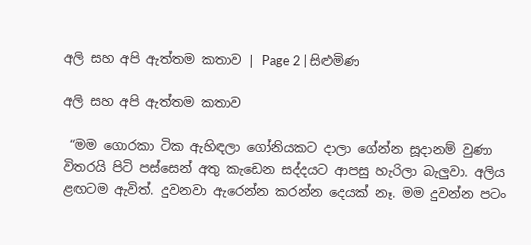අලි සහ අපි ඇත්තම කතාව | Page 2 | සිළුමිණ

අලි සහ අපි ඇත්තම කතාව

 “මම ගොරකා ටික ඇහිඳලා ගෝනියකට දාලා ගේන්න සූදානම් වුණා විතරයි පිටි පස්සෙන් අතු කැඩෙන සද්දයට ආපසු හැරිලා බැලුවා. අලිය ළඟටම ඇවිත්. දුවනවා ඇරෙන්න කරන්න දෙයක් නෑ. මම දුවන්න පටං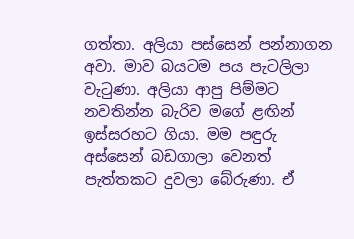ගත්තා. අලියා පස්සෙන් පන්නාගන අවා. මාව බයටම පය පැටලිලා වැටුණා. අලියා ආපු පිම්මට නවතින්න බැරිව මගේ ළඟින් ඉස්සරහට ගියා. මම පඳුරු අස්සෙන් බඩගාලා වෙනත් පැත්තකට දුවලා බේරුණා. ඒ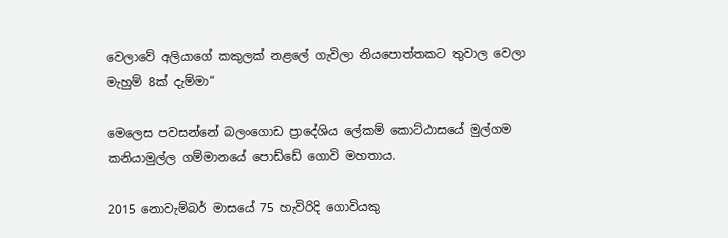වෙලාවේ අලියාගේ කකුලක් නළලේ ගැවිලා නියපොත්තකට තුවාල වෙලා මැහුම් 8ක් දැම්මා“

මෙලෙස පවසන්නේ බලංගොඩ ප්‍රාදේශිය ලේකම් කොට්ඨාසයේ මුල්ගම කනියාමුල්ල ගම්මානයේ පොඩ්ඩේ ගොවි මහතාය.

2015 නොවැම්බර් මාසයේ 75 හැවිරිදි ගොවියකු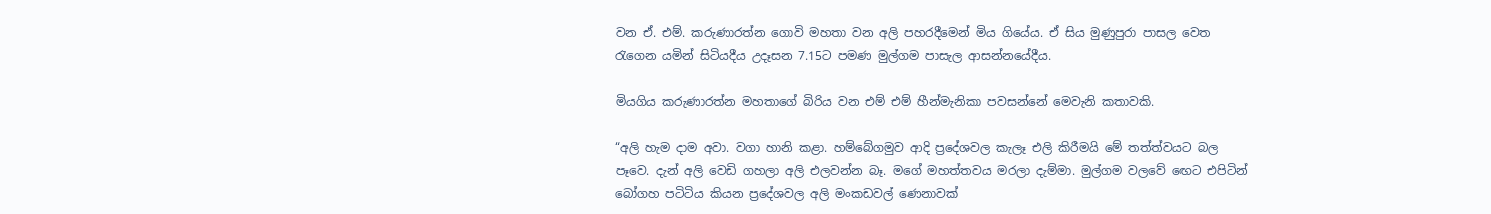වන ඒ. එම්. කරුණාරත්න ගොවි මහතා වන අලි පහරදීමෙන් මිය ගියේය. ඒ සිය මුණුපුරා පාසල වෙත රැගෙන යමින් සිටියදීය උදෑසන 7.15ට පමණ මුල්ගම පාසැල ආසන්නයේදීය.

මියගිය කරුණාරත්න මහතාගේ බිරිය වන එම් එම් හීන්මැනිකා පවසන්නේ මෙවැනි කතාවකි.

“අලි හැම දාම අවා. වගා හානි කළා. හම්බේගමුව ආදි ප්‍රදේශවල කැලෑ එලි කිරීමයි මේ තත්ත්වයට බල පෑවෙ. දැන් අලි වෙඩි ගහලා අලි එලවන්න බෑ. මගේ මහත්තවය මරලා දැම්මා. මුල්ගම වලවේ ඟෙට එපිටින් බෝගහ පටිටිය කියන ප්‍රදේශවල අලි මංකඩවල් ණෙනාවක්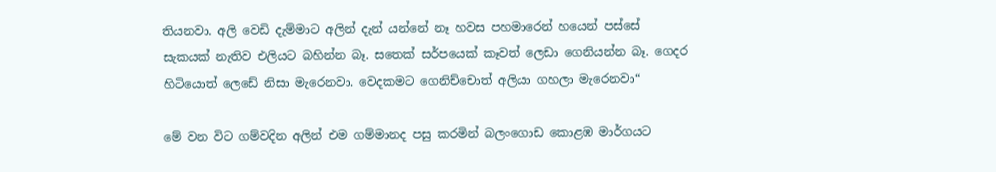තියනවා. අලි වෙඩි දැම්මාට අලින් දැන් යන්නේ නෑ හවස පහමාරෙන් හයෙන් පස්සේ සැකයක් නැතිව එලියට බහින්න බෑ. සතෙක් සර්පයෙක් කෑවත් ලෙඩා ගෙනියන්න බෑ. ගෙදර හිටියොත් ලෙඩේ නිසා මැරෙනවා. වෙදකමට ගෙනිච්චොත් අලියා ගහලා මැරෙනවා“

මේ වන විට ගම්වදින අලින් එම ගම්මානද පසු කරමින් බලංගොඩ කොළඹ මාර්ගයට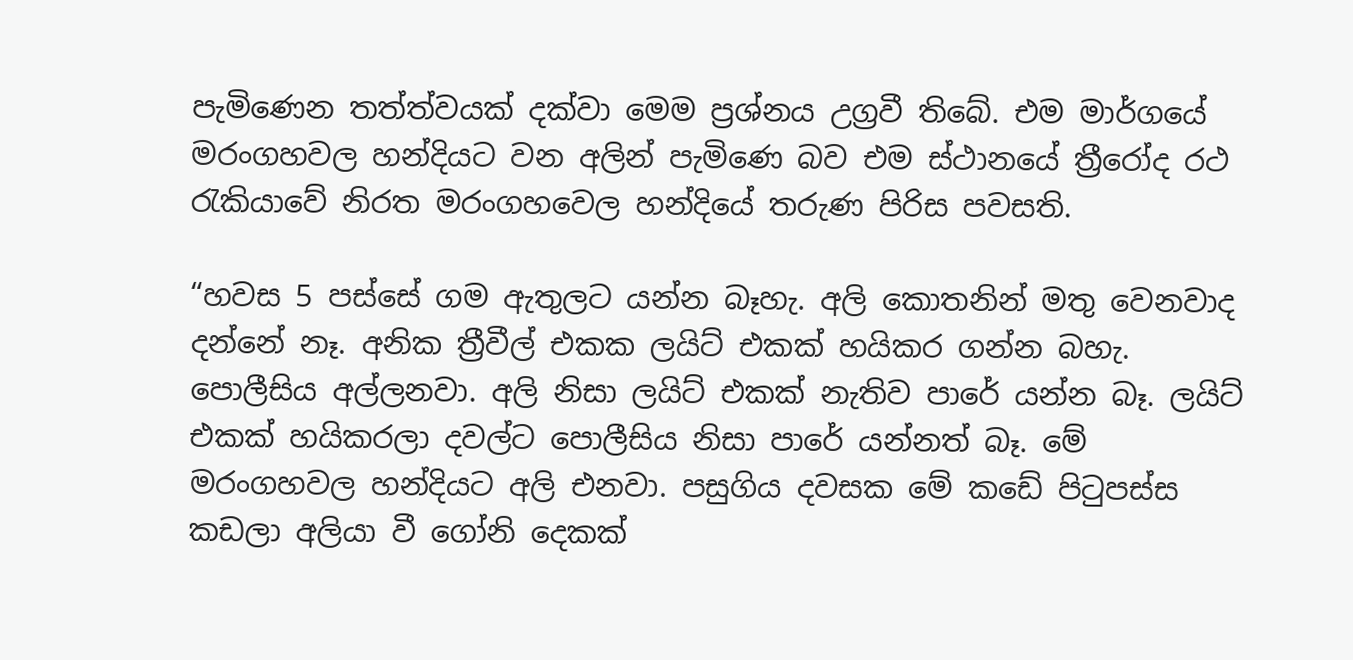පැමිණෙන තත්ත්වයක් දක්වා මෙම ප්‍රශ්නය උග්‍රවී තිබේ. එම මාර්ගයේ මරංගහවල හන්දියට වන අලින් පැමිණෙ බව එම ස්ථානයේ ත්‍රීරෝද රථ රැකියාවේ නිරත මරංගහවෙල හන්දියේ තරුණ පිරිස පවසති.

“හවස 5 පස්සේ ගම ඇතුලට යන්න බෑහැ. අලි කොතනින් මතු වෙනවාද දන්නේ නෑ. අනික ත්‍රීවීල් එකක ලයිට් එකක් හයිකර ගන්න බහැ. පොලීසිය අල්ලනවා. අලි නිසා ලයිට් එකක් නැතිව පාරේ යන්න බෑ. ලයිට් එකක් හයිකරලා දවල්ට පොලීසිය නිසා පාරේ යන්නත් බෑ. මේ මරංගහවල හන්දියට අලි එනවා. පසුගිය දවසක මේ කඩේ පිටුපස්ස කඩලා අලියා වී ගෝනි දෙකක්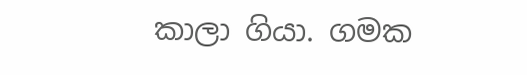කාලා ගියා. ගමක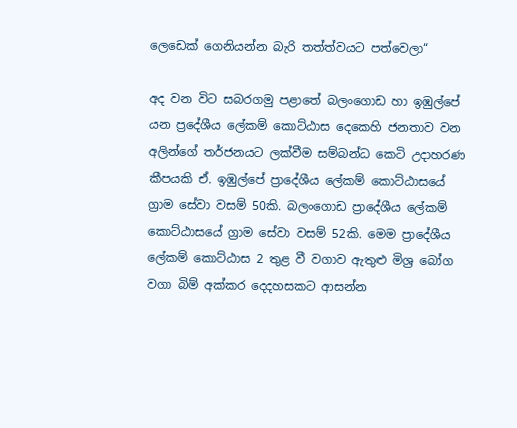ලෙඩෙක් ගෙනියන්න බැරි තත්ත්වයට පත්වෙලා“

අද වන විට සබරගමු පළාතේ බලංගොඩ හා ඉඹුල්පේ යන ප්‍රදේශීය ලේකම් කොට්ඨාස දෙකෙහි ජනතාව වන අලින්ගේ තර්ජනයට ලක්වීම සම්බන්ධ කෙටි උදාහරණ කීපයකි ඒ. ඉඹුල්පේ ප්‍රාදේශීය ලේකම් කොට්ඨාසයේ ග්‍රාම සේවා වසම් 50කි. බලංගොඩ ප්‍රාදේශීය ලේකම් කොට්ඨාසයේ ග්‍රාම සේවා වසම් 52කි. මෙම ප්‍රාදේශීය ලේකම් කොට්ඨාස 2 තුළ වී වගාව ඇතුළු මිශ්‍ර බෝග වගා බිම් අක්කර දෙදහසකට ආසන්න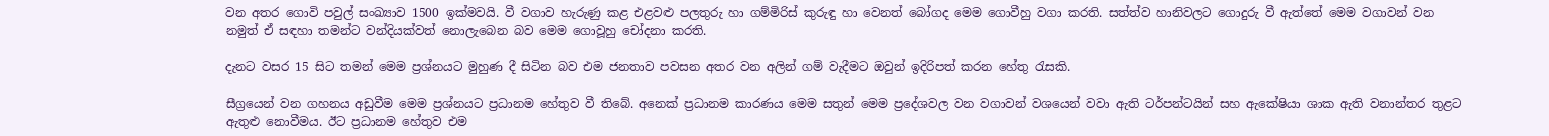වන අතර ගොවි පවුල් සංඛ්‍යාව 1500 ඉක්මවයි. වී වගාව හැරුණු කළ එළවළු පලතුරු හා ගම්මිරිස් කුරුඳු හා වෙනත් බෝගද මෙම ගොවීහු වගා කරති. සත්ත්ව හානිවලට ගොදුරු වී ඇත්තේ මෙම වගාවන් වන නමුත් ඒ සඳහා තමන්ට වන්දියක්වත් නොලැබෙන බව මෙම ගොවූහු චෝදනා කරති.

දැනට වසර 15 සිට තමන් මෙම ප්‍රශ්නයට මුහුණ දී සිටින බව එම ජනතාව පවසන අතර වන අලින් ගම් වැදීමට ඔවුන් ඉදිරිපත් කරන හේතු රැසකි.

සීග්‍රයෙන් වන ගහනය අඩුවීම මෙම ප්‍රශ්නයට ප්‍රධානම හේතුව වී තිබේ. අනෙක් ප්‍රධානම කාරණය මෙම සතුන් මෙම ප්‍රදේශවල වන වගාවන් වශයෙන් වවා ඇති ටර්පන්ටයින් සහ ඇකේෂියා ශාක ඇති වනාන්තර තුළට ඇතුළු නොවීමය. ඊට ප්‍රධානම හේතුව එම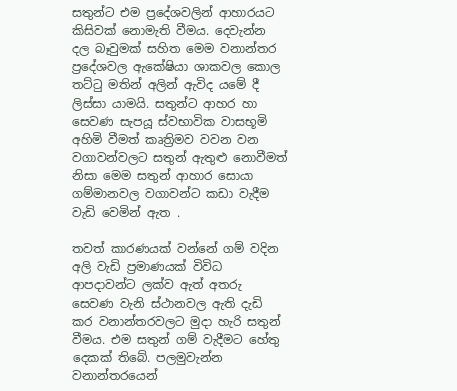සතුන්ට එම ප්‍රදේශවලින් ආහාරයට කිසිවක් නොමැති වීමය. දෙවැන්න දල බෑවුමක් සහිත මෙම වනාන්තර ප්‍රදේශවල ඇකේෂියා ශාකවල කොල තට්ටු මතින් අලින් ඇවිද යමේ දී ලිස්සා යාමයි. සතුන්ට ආහර හා සෙවණ සැපයූ ස්වභාවික වාසභූමි අහිමි වීමත් කෘත්‍රිමව වවන වන වගාවන්වලට සතුන් ඇතුළු නොවීමත් නිසා මෙම සතුන් ආහාර සොයා ගම්මානවල වගාවන්ට කඩා වැදීම වැඩි වෙමින් ඇත .

තවත් කාරණයක් වන්නේ ගම් වදින අලි වැඩි ප්‍රමාණයක් විවිධ ආපදාවන්ට ලක්ව ඇත් අතරු සෙවණ වැනි ස්ථානවල ඇති දැඩි කර වනාන්තරවලට මුදා හැරි සතුන් වීමය. එම සතුන් ගම් වැදීමට හේතු දෙකක් තිබේ. පලමුවැන්න වනාන්තරයෙන්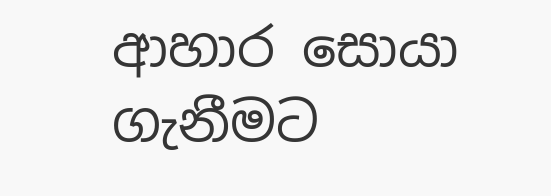ආහාර සොයා ගැනීමට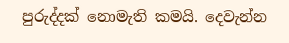පුරුද්දක් නොමැති කමයි. දෙවැන්න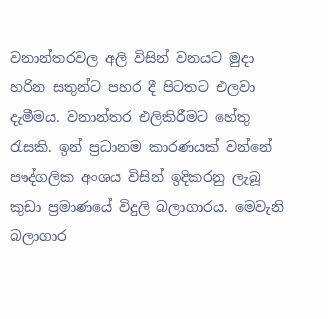වනාන්තරවල අලි විසින් වනයට මුදා හරින සතුන්ට පහර දී පිටතට එලවා දැමීමය. වනාන්තර එලිකිරීමට හේතු රැසකි. ඉන් ප්‍රධානම කාරණයක් වන්නේ පෟද්ගලික අංශය විසින් ඉදිකරනු ලැබූ කුඩා ප්‍රමාණයේ විදුලි බලාගාරය. මෙවැනි බලාගාර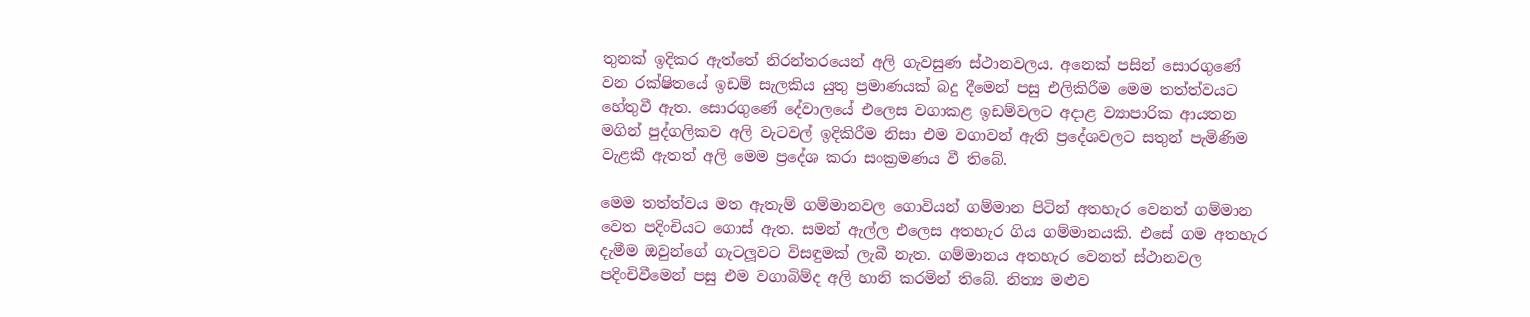තුනක් ඉදිකර ඇත්තේ නිරන්තරයෙන් අලි ගැවසුණ ස්ථානවලය. අනෙක් පසින් සොරගුණේ වන රක්ෂිතයේ ඉඩම් සැලකිය යුතු ප්‍රමාණයක් බදු දීමෙන් පසු එලිකිරීම මෙම තත්ත්වයට හේතුවී ඇත. සොරගුණේ දේවාලයේ එලෙස වගාකළ ඉඩම්වලට අදාළ ව්‍යාපාරික ආයතන මගින් පුද්ගලිකව අලි වැටවල් ඉදිකිරීම නිසා එම වගාවන් ඇති ප්‍රදේශවලට සතුන් පැමිණිම වැළකී ඇතත් අලි මෙම ප්‍රදේශ කරා සංක්‍රමණය වී තිබේ.

මෙම තත්ත්වය මත ඇතැම් ගම්මානවල ගොවියන් ගම්මාන පිටින් අතහැර වෙනත් ගම්මාන වෙත පදිංචියට ගොස් ඇත. සමන් ඇල්ල එලෙස අතහැර ගිය ගම්මානයකි. එසේ ගම අතහැර දැමීම ඔවුන්ගේ ගැටලූවට විසඳුමක් ලැබී නැත. ගම්මානය අතහැර වෙනත් ස්ථානවල පදිංචිවීමෙන් පසු එම වගාබිම්ද අලි හානි කරමින් තිබේ. නිත්‍ය මළුව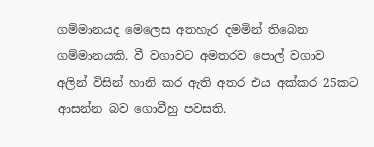ගම්මානයද මෙලෙස අතහැර දමමින් තිබෙන ගම්මානයකි. වී වගාවට අමතරව පොල් වගාව අලින් විසින් හානි කර ඇති අතර එය අක්කර 25කට ආසන්න බව ගොවීහු පවසති.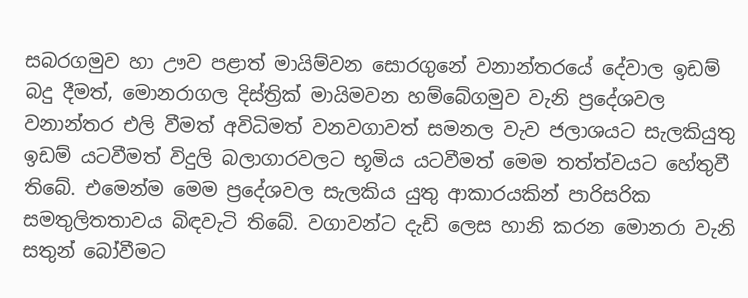සබරගමුව හා ඌව පළාත් මායිම්වන සොරගුනේ වනාන්තරයේ දේවාල ඉඩම් බදු දීමත්, මොනරාගල දිස්ත්‍රික් මායිමවන හම්බේගමුව වැනි ප්‍රදේශවල වනාන්තර එලි වීමත් අවිධිමත් වනවගාවත් සමනල වැව ජලාශයට සැලකියුතු ඉඩම් යටවීමත් විදුලි බලාගාරවලට භූමිය යටවීමත් මෙම තත්ත්වයට හේතුවී තිබේ. එමෙන්ම මෙම ප්‍රදේශවල සැලකිය යුතු ආකාරයකින් පාරිසරික සමතුලිතතාවය බිඳවැටි තිබේ. වගාවන්ට දැඩි ලෙස හානි කරන මොනරා වැනි සතුන් බෝවීමට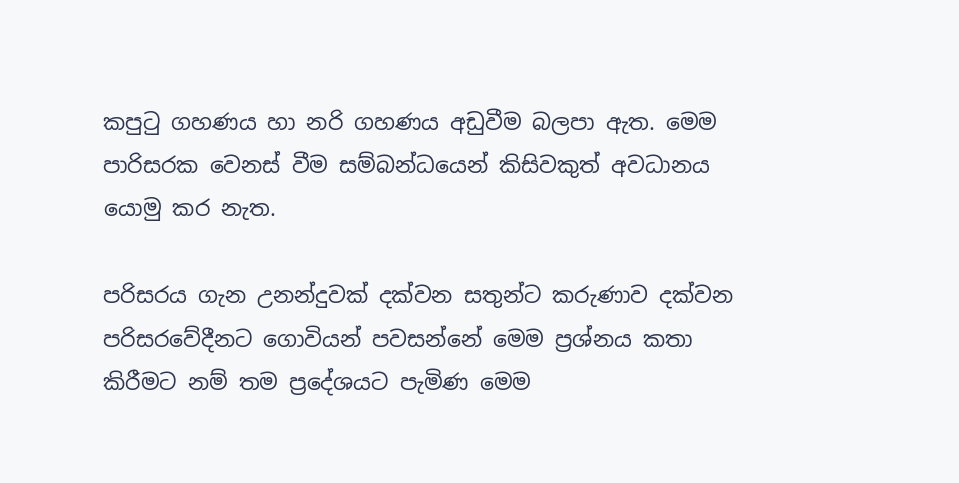කපුටු ගහණය හා නරි ගහණය අඩුවීම බලපා ඇත. මෙම පාරිසරක වෙනස් වීම සම්බන්ධයෙන් කිසිවකුත් අවධානය යොමු කර නැත.

පරිසරය ගැන උනන්දුවක් දක්වන සතුන්ට කරුණාව දක්වන පරිසරවේදීනට ගොවියන් පවසන්නේ මෙම ප්‍රශ්නය කතා කිරීමට නම් තම ප්‍රදේශයට පැමිණ මෙම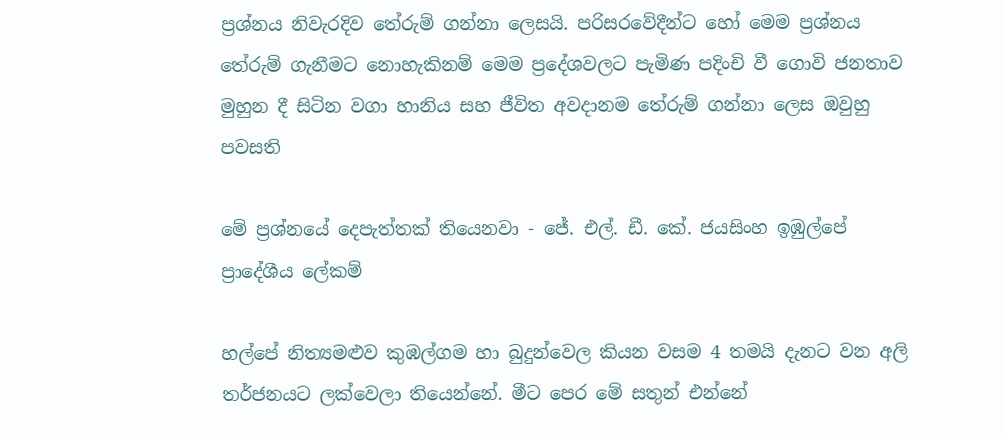ප්‍රශ්නය නිවැරදිව තේරුම් ගන්නා ලෙසයි. පරිසරවේදීන්ට හෝ මෙම ප්‍රශ්නය තේරුම් ගැනීමට නොහැකිනම් මෙම ප්‍රදේශවලට පැමිණ පදිංචි වී ගොවි ජනතාව මුහුන දී සිටින වගා හානිය සහ ජීවිත අවදානම තේරුම් ගන්නා ලෙස ඔවුහු පවසති

මේ ප්‍රශ්නයේ දෙපැත්තක් තියෙනවා - ජේ. එල්. ඩී. කේ. ජයසිංහ ඉඹුල්පේ ප්‍රාදේශීය ලේකම්

හල්පේ නිත්‍යමළුව කුඹල්ගම හා බුදුන්වෙල කියන වසම 4 තමයි දැනට වන අලි තර්ජනයට ලක්වෙලා තියෙන්නේ. මීට පෙර මේ සතුන් එන්නේ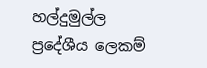හල්දුමුල්ල ප්‍රදේශීය ලෙකම්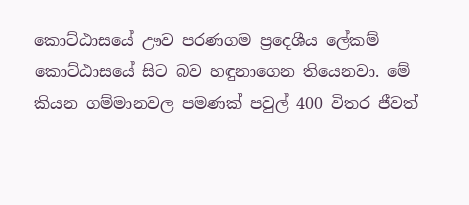කොට්ඨාසයේ ඌව පරණගම ප්‍රදෙශීය ලේකම් කොට්ඨාසයේ සිට බව හඳුනාගෙන තියෙනවා. මේ කියන ගම්මානවල පමණක් පවුල් 400 විතර ජීවත්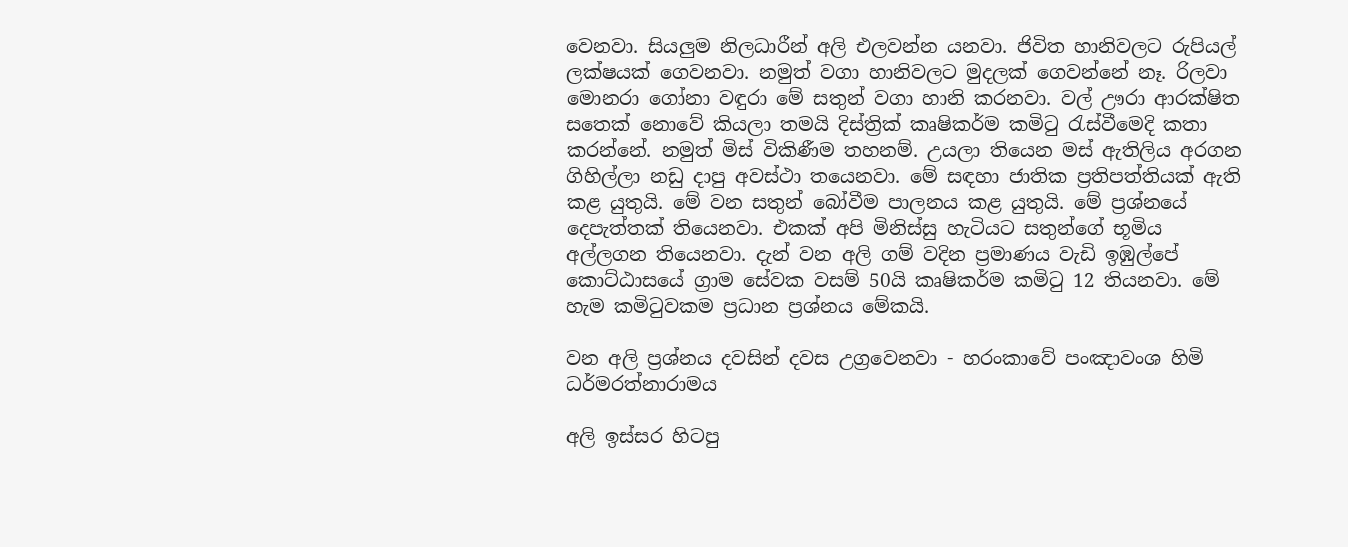වෙනවා. සියලුම නිලධාරීන් අලි එලවන්න යනවා. ජිවිත හානිවලට රුපියල් ලක්ෂයක් ගෙවනවා. නමුත් වගා හානිවලට මුදලක් ගෙවන්නේ නෑ. රිලවා මොනරා ගෝනා වඳුරා මේ සතුන් වගා හානි කරනවා. වල් ඌරා ආරක්ෂිත සතෙක් නොවේ කියලා තමයි දිස්ත්‍රික් කෘෂිකර්ම කමිටු රැස්වීමෙදි කතා කරන්නේ. නමුත් මිස් විකිණීම තහනම්. උයලා තියෙන මස් ඇතිලිය අරගන ගිහිල්ලා නඩු දාපු අවස්ථා තයෙනවා. මේ සඳහා ජාතික ප්‍රතිපත්තියක් ඇති කළ යුතුයි. මේ වන සතුන් බෝවීම පාලනය කළ යුතුයි. මේ ප්‍රශ්නයේ දෙපැත්තක් තියෙනවා. එකක් අපි මිනිස්සු හැටියට සතුන්ගේ භූමිය අල්ලගන තියෙනවා. දැන් වන අලි ගම් වදින ප්‍රමාණය වැඩි ඉඹුල්පේ කොට්ඨාසයේ ග්‍රාම සේවක වසම් 50යි කෘෂිකර්ම කමිටු 12 තියනවා. මේ හැම කමිටුවකම ප්‍රධාන ප්‍රශ්නය මේකයි.

වන අලි ප්‍රශ්නය දවසින් දවස උග්‍රවෙනවා - හරංකාවේ පංඤාවංශ හිමි ධර්මරත්නාරාමය

අලි ඉස්සර හිටපු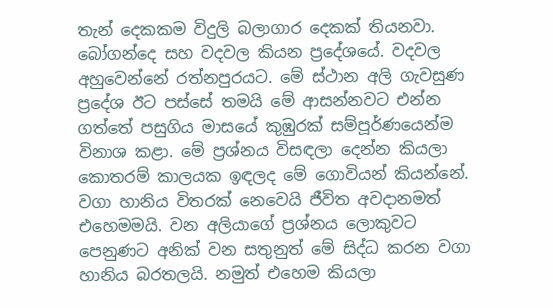තැන් දෙකකම විදුලි බලාගාර දෙකක් තියනවා. බෝගන්දෙ සහ වදවල කියන ප්‍රදේශයේ. වදවල අහුවෙන්නේ රත්නපුරයට. මේ ස්ථාන අලි ගැවසුණ ප්‍රදේශ ඊට පස්සේ තමයි මේ ආසන්නවට එන්න ගත්තේ පසුගිය මාසයේ කුඹුරක් සම්පූර්ණයෙන්ම විනාශ කළා. මේ ප්‍රශ්නය විසඳලා දෙන්න කියලා කොතරම් කාලයක ඉඳලද මේ ගොවියන් කියන්නේ. වගා හානිය විතරක් නෙවෙයි ජීවිත අවදානමත් එහෙමමයි. වන අලියාගේ ප්‍රශ්නය ලොකුවට පෙනුණට අනික් වන සතුනුත් මේ සිද්ධ කරන වගා හානිය බරතලයි. නමුත් එහෙම කියලා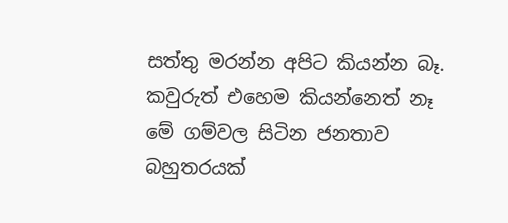සත්තු මරන්න අපිට කියන්න බෑ. කවුරුත් එහෙම කියන්නෙත් නෑ මේ ගම්වල සිටින ජනතාව බහුතරයක්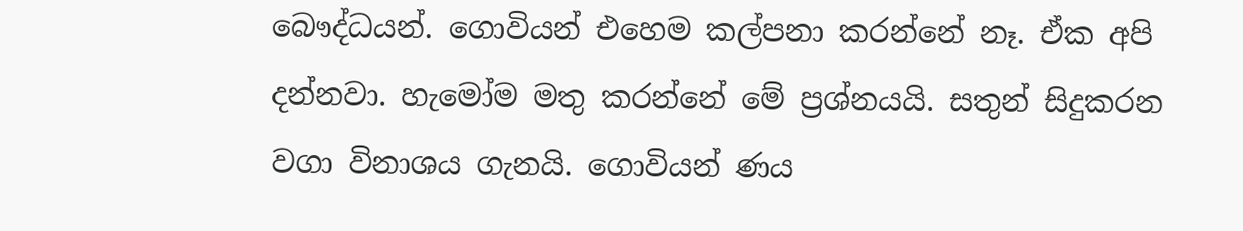බෞද්ධයන්. ගොවියන් එහෙම කල්පනා කරන්නේ නෑ. ඒක අපි දන්නවා. හැමෝම මතු කරන්නේ මේ ප්‍රශ්නයයි. සතුන් සිදුකරන වගා විනාශය ගැනයි. ගොවියන් ණය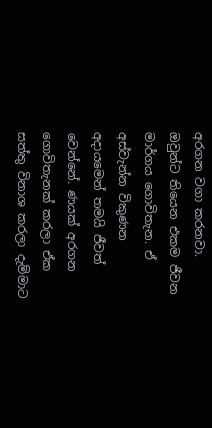අරගන වගා කරනවා. ඔවුන්ට තියෙන එකම ජීවන මාර්ගය ගොවිතැන. ඒ අස්වැන්න විකුණන අදායමෙන් තමයි ජීවත් වෙන්නේ. ණයක් අරගන ගොවිතැනක් කරලා ඒක සත්තු විනාශ කරලා දැම්මාට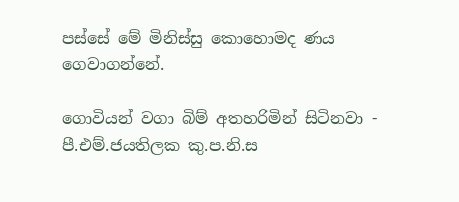පස්සේ මේ මිනිස්සු කොහොමද ණය ගෙවාගන්නේ.

ගොවියන් වගා බිම් අතහරිමින් සිටිනවා - පී.එම්.ජයතිලක කු.ප.නි.ස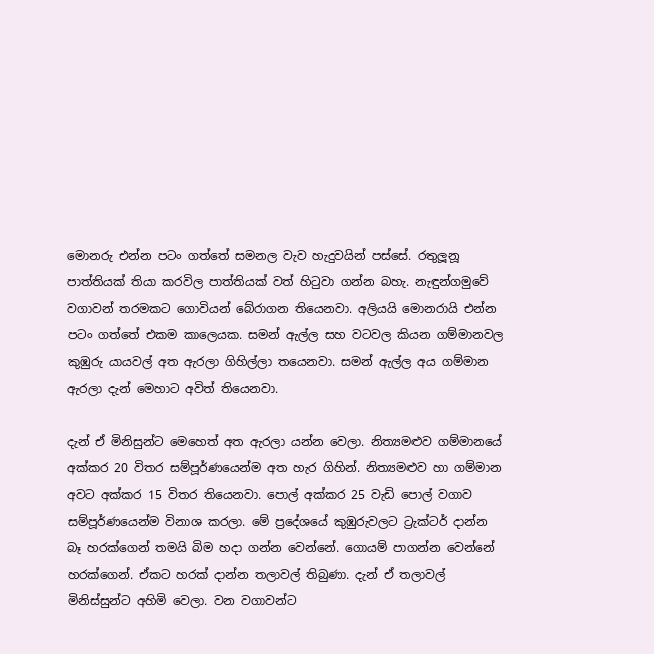මොනරු එන්න පටං ගත්තේ සමනල වැව හැදුවයින් පස්සේ. රතුලූනූ පාත්තියක් තියා කරවිල පාත්තියක් වත් හිටුවා ගන්න බහැ. නැඳුන්ගමුවේ වගාවන් තරමකට ගොවියන් බේරාගන තියෙනවා. අලියයි මොනරායි එන්න පටං ගත්තේ එකම කාලෙයක. සමන් ඇල්ල සහ වටවල කියන ගම්මානවල කුඹුරු යායවල් අත ඇරලා ගිහිල්ලා තයෙනවා. සමන් ඇල්ල අය ගම්මාන ඇරලා දැන් මෙහාට අවිත් තියෙනවා.

දැන් ඒ මිනිසුන්ට මෙහෙත් අත ඇරලා යන්න වෙලා. නිත්‍යමළුව ගම්මානයේ අක්කර 20 විතර සම්පූර්ණයෙන්ම අත හැර ගිහින්. නිත්‍යමළුව හා ගම්මාන අවට අක්කර 15 විතර තියෙනවා. පොල් අක්කර 25 වැඩි පොල් වගාව සම්පූර්ණයෙන්ම විනාශ කරලා. මේ ප්‍රදේශයේ කුඹුරුවලට ට්‍රැක්ටර් දාන්න බෑ හරක්ගෙන් තමයි බිම හදා ගන්න වෙන්නේ. ගොයම් පාගන්න වෙන්නේ හරක්ගෙන්. ඒකට හරක් දාන්න තලාවල් තිබුණා. දැන් ඒ තලාවල් මිනිස්සුන්ට අහිමි වෙලා. වන වගාවන්ට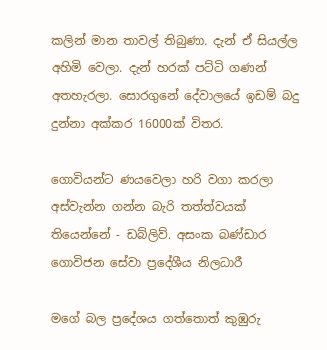කලින් මාන තාවල් තිබුණා. දැන් ඒ සියල්ල අහිමි වෙලා. දැන් හරක් පට්ටි ගණන් අතහැරලා. සොරගුනේ දේවාලයේ ඉඩම් බදු දුන්නා අක්කර 16000ක් විතර.

ගොවියන්ට ණයවෙලා හරි වගා කරලා අස්වැන්න ගන්න බැරි තත්ත්වයක් තියෙන්නේ - ඩබ්ලිව්. අසංක බණ්ඩාර ගොවිජන සේවා ප්‍රදේශීය නිලධාරී

මගේ බල ප්‍රදේශය ගත්තොත් කුඹුරු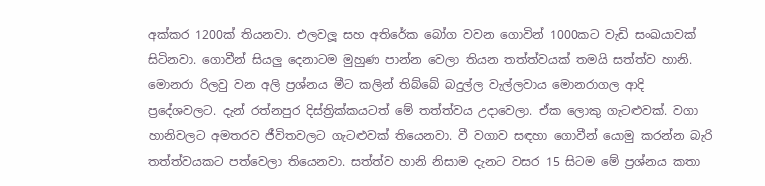අක්කර 1200ක් තියනවා. එලවලූ සහ අතිරේක බෝග වවන ගොවින් 1000කට වැඩි සංඛයාවක් සිටිනවා. ගොවීන් සියලු දෙනාටම මුහුණ පාන්න වෙලා තියන තත්ත්වයක් තමයි සත්ත්ව හානි. මොනරා රිලවු වන අලි ප්‍රශ්නය මීට කලින් තිබ්බේ බදුල්ල වැල්ලවාය මොනරාගල ආදි ප්‍රදේශවලට. දැන් රත්නපුර දිස්ත්‍රික්කයටත් මේ තත්ත්වය උදාවෙලා. ඒක ලොකු ගැටළුවක්. වගා හානිවලට අමතරව ජීවිතවලට ගැටළුවක් තියෙනවා. වී වගාව සඳහා ගොවීන් යොමු කරන්න බැරි තත්ත්වයකට පත්වෙලා තියෙනවා. සත්ත්ව හානි නිසාම දැනට වසර 15 සිටම මේ ප්‍රශ්නය කතා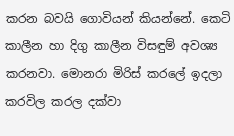කරන බවයි ගොවියන් කියන්නේ. කෙටි කාලීන හා දිගු කාලීන විසඳුම් අවශ්‍ය කරනවා. මොනරා මිරිස් කරලේ ඉදලා කරවිල කරල දක්වා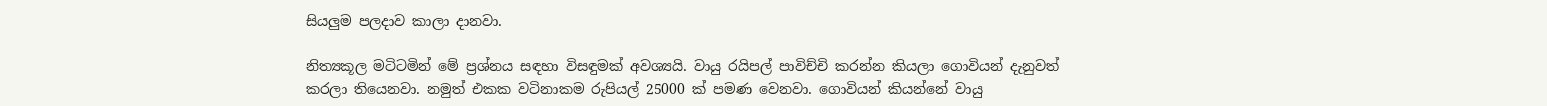සියලුම පලදාව කාලා දානවා.

නිත්‍යකූල මටිටමින් මේ ප්‍රශ්නය සඳහා විසඳුමක් අවශ්‍යයි. වායු රයිපල් පාවිච්චි කරන්න කියලා ගොවියන් දැනුවත් කරලා තියෙනවා. නමුත් එකක වටිනාකම රුපියල් 25000 ක් පමණ වෙනවා. ගොවියන් කියන්නේ වායු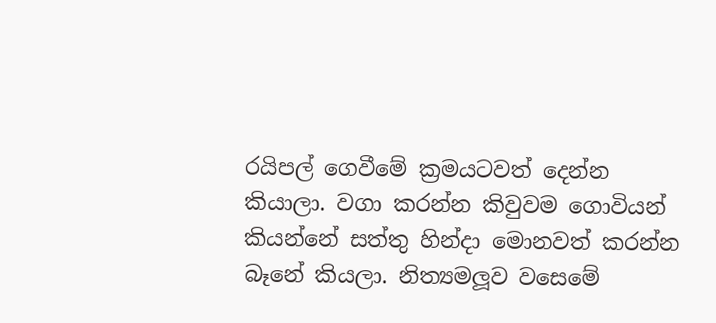රයිපල් ගෙවීමේ ක්‍රමයටවත් දෙන්න කියාලා. වගා කරන්න කිවුවම ගොවියන් කියන්නේ සත්තු හින්දා මොනවත් කරන්න බෑනේ කියලා. නිත්‍යමලූව වසෙමේ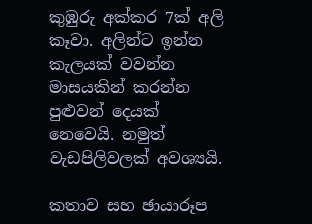කුඹුරු අක්කර 7ක් අලි කෑවා. අලින්ට ඉන්න කැලයක් වවන්න මාසයකින් කරන්න පුළුවන් දෙයක් නෙවෙයි. නමුත් වැඩපිලිවලක් අවශ්‍යයි.

කතාව සහ ඡායාරූප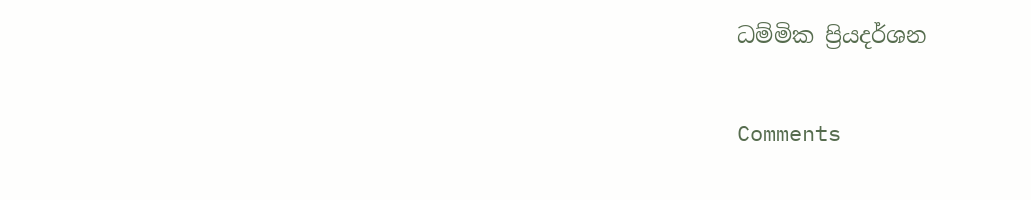ධම්මික ප්‍රියදර්ශන

Comments